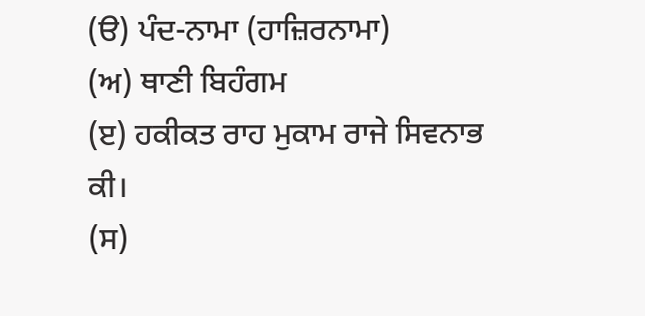(ੳ) ਪੰਦ-ਨਾਮਾ (ਹਾਜ਼ਿਰਨਾਮਾ)
(ਅ) ਥਾਣੀ ਬਿਹੰਗਮ
(ੲ) ਹਕੀਕਤ ਰਾਹ ਮੁਕਾਮ ਰਾਜੇ ਸਿਵਨਾਭ ਕੀ।
(ਸ)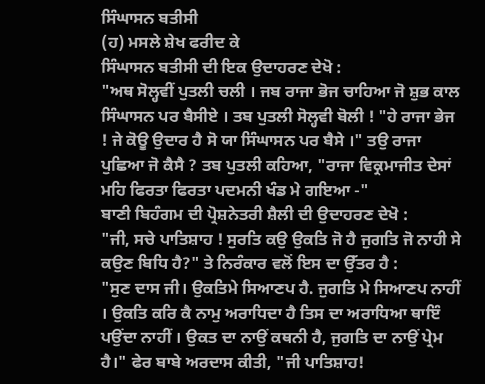ਸਿੰਘਾਸਨ ਬਤੀਸੀ
(ਹ) ਮਸਲੇ ਸ਼ੇਖ ਫਰੀਦ ਕੇ
ਸਿੰਘਾਸਨ ਬਤੀਸੀ ਦੀ ਇਕ ਉਦਾਹਰਣ ਦੇਖੋ :
"ਅਥ ਸੋਲ੍ਹਵੀਂ ਪੁਤਲੀ ਚਲੀ । ਜਬ ਰਾਜਾ ਭੋਜ ਚਾਹਿਆ ਜੋ ਸ਼ੁਭ ਕਾਲ ਸਿੰਘਾਸਨ ਪਰ ਬੈਸੀਏ । ਤਬ ਪੁਤਲੀ ਸੋਲ੍ਹਵੀ ਬੋਲੀ ! "ਹੇ ਰਾਜਾ ਭੇਜ ! ਜੇ ਕੋਊ ਉਦਾਰ ਹੈ ਸੋ ਯਾ ਸਿੰਘਾਸਨ ਪਰ ਬੈਸੇ ।" ਤਉ ਰਾਜਾ ਪੁਛਿਆ ਜੋ ਕੈਸੈ ? ਤਬ ਪੁਤਲੀ ਕਹਿਆ, "ਰਾਜਾ ਵਿਕ੍ਰਮਾਜੀਤ ਦੇਸਾਂ ਮਹਿ ਫਿਰਤਾ ਫਿਰਤਾ ਪਦਮਨੀ ਖੰਡ ਮੇ ਗਇਆ -"
ਬਾਣੀ ਬਿਹੰਗਮ ਦੀ ਪ੍ਰੋਸ਼ਨੇਤਰੀ ਸ਼ੈਲੀ ਦੀ ਉਦਾਹਰਣ ਦੇਖੋ :
"ਜੀ, ਸਚੇ ਪਾਤਿਸ਼ਾਹ ! ਸੁਰਤਿ ਕਉ ਉਕਤਿ ਜੋ ਹੈ ਜੁਗਤਿ ਜੋ ਨਾਹੀ ਸੇ ਕਉਣ ਬਿਧਿ ਹੈ?" ਤੇ ਨਿਰੰਕਾਰ ਵਲੋਂ ਇਸ ਦਾ ਉੱਤਰ ਹੈ :
"ਸੁਣ ਦਾਸ ਜੀ। ਉਕਤਿਮੇ ਸਿਆਣਪ ਹੈ. ਜੁਗਤਿ ਮੇ ਸਿਆਣਪ ਨਾਹੀਂ । ਉਕਤਿ ਕਰਿ ਕੈ ਨਾਮੁ ਅਰਾਧਿਦਾ ਹੈ ਤਿਸ ਦਾ ਅਰਾਧਿਆ ਥਾਇੰ ਪਉਂਦਾ ਨਾਹੀਂ । ਉਕਤ ਦਾ ਨਾਉਂ ਕਥਨੀ ਹੈ, ਜੁਗਤਿ ਦਾ ਨਾਉਂ ਪ੍ਰੇਮ ਹੈ।" ਫੇਰ ਬਾਬੇ ਅਰਦਾਸ ਕੀਤੀ, "ਜੀ ਪਾਤਿਸ਼ਾਹ!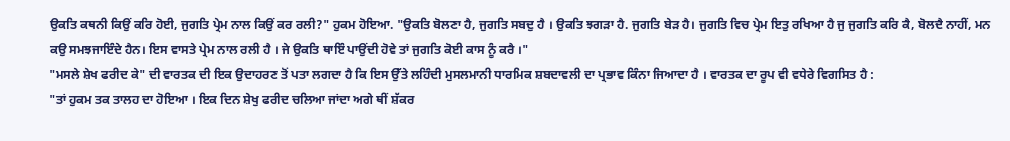ਉਕਤਿ ਕਥਨੀ ਕਿਉਂ ਕਰਿ ਹੋਈ, ਜੁਗਤਿ ਪ੍ਰੇਮ ਨਾਲ ਕਿਉਂ ਕਰ ਰਲੀ?" ਹੁਕਮ ਹੋਇਆ. "ਉਕਤਿ ਬੋਲਣਾ ਹੈ, ਜੁਗਤਿ ਸਬਦੁ ਹੈ । ਉਕਤਿ ਝਗੜਾ ਹੈ. ਜੁਗਤਿ ਬੇੜ ਹੈ। ਜੁਗਤਿ ਵਿਚ ਪ੍ਰੇਮ ਇਤੁ ਰਖਿਆ ਹੈ ਜੁ ਜੁਗਤਿ ਕਰਿ ਕੈ, ਬੋਲਦੈ ਨਾਹੀਂ, ਮਨ ਕਉ ਸਮਝਜਾਇੰਦੇ ਹੈਨ। ਇਸ ਵਾਸਤੇ ਪ੍ਰੇਮ ਨਾਲ ਰਲੀ ਹੈ । ਜੇ ਉਕਤਿ ਥਾਇੰ ਪਾਉਂਦੀ ਹੋਵੇ ਤਾਂ ਜੁਗਤਿ ਕੋਈ ਕਾਸ ਨੂੰ ਕਰੈ ।"
"ਮਸਲੇ ਸ਼ੇਖ ਫਰੀਦ ਕੇ" ਦੀ ਵਾਰਤਕ ਦੀ ਇਕ ਉਦਾਹਰਣ ਤੋਂ ਪਤਾ ਲਗਦਾ ਹੈ ਕਿ ਇਸ ਉੱਤੇ ਲਹਿੰਦੀ ਮੁਸਲਮਾਨੀ ਧਾਰਮਿਕ ਸ਼ਬਦਾਵਲੀ ਦਾ ਪ੍ਰਭਾਵ ਕਿੰਨਾ ਜਿਆਦਾ ਹੈ । ਵਾਰਤਕ ਦਾ ਰੂਪ ਵੀ ਵਧੇਰੇ ਵਿਗਸਿਤ ਹੈ :
"ਤਾਂ ਹੁਕਮ ਤਕ ਤਾਲਹ ਦਾ ਹੋਇਆ । ਇਕ ਦਿਨ ਸ਼ੇਖੁ ਫਰੀਦ ਚਲਿਆ ਜਾਂਦਾ ਅਗੇ ਥੀਂ ਸ਼ੱਕਰ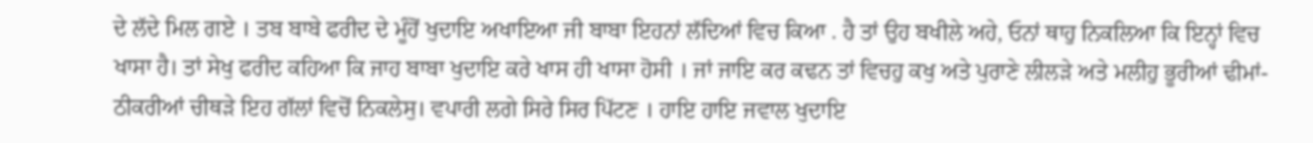ਦੇ ਲੱਦੇ ਮਿਲ ਗਏ । ਤਬ ਬਾਬੇ ਫਰੀਦ ਦੇ ਮੂੰਹੋਂ ਖੁਦਾਇ ਅਖਾਇਆ ਜੀ ਬਾਬਾ ਇਹਨਾਂ ਲੱਦਿਆਂ ਵਿਚ ਕਿਆ . ਹੈ ਤਾਂ ਉਹ ਬਖੀਲੇ ਅਹੇ, ਓਨਾਂ ਥਾਹੁ ਨਿਕਲਿਆ ਕਿ ਇਨ੍ਹਾਂ ਵਿਚ ਖਾਸਾ ਹੈ। ਤਾਂ ਸੇਖੁ ਫਰੀਦ ਕਹਿਆ ਕਿ ਜਾਹ ਬਾਬਾ ਖੁਦਾਇ ਕਰੇ ਖਾਸ ਹੀ ਖਾਸਾ ਹੋਸੀ । ਜਾਂ ਜਾਇ ਕਰ ਕਢਨ ਤਾਂ ਵਿਚਹੁ ਕਖੁ ਅਤੇ ਪੁਰਾਣੇ ਲੀਲੜੇ ਅਤੇ ਮਲੀਹੁ ਭੂਰੀਆਂ ਢੀਮਾਂ-ਠੀਕਰੀਆਂ ਚੀਥੜੇ ਇਹ ਗੱਲਾਂ ਵਿਚੋਂ ਨਿਕਲੇਸੁ। ਵਪਾਰੀ ਲਗੇ ਸਿਰੇ ਸਿਰ ਪਿੱਟਣ । ਹਾਇ ਹਾਇ ਜਵਾਲ ਖੁਦਾਇ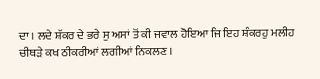ਦਾ । ਲਦੇ ਸ਼ੱਕਰ ਦੇ ਭਰੇ ਸੁ ਅਸਾਂ ਤੋਂ ਕੀ ਜਵਾਲ ਹੋਇਆ ਜਿ ਇਹ ਸ਼ੰਕਰਹੁ ਮਲੀਹ ਚੀਥੜੇ ਕਖ ਠੀਕਰੀਆਂ ਲਗੀਆਂ ਨਿਕਲਣ ।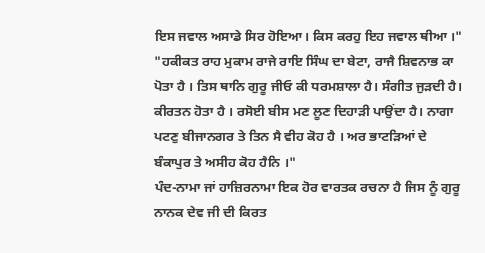ਇਸ ਜਵਾਲ ਅਸਾਡੇ ਸਿਰ ਹੋਇਆ। ਕਿਸ ਕਰਹੁ ਇਹ ਜਵਾਲ ਥੀਆ ।"
"ਹਕੀਕਤ ਰਾਹ ਮੁਕਾਮ ਰਾਜੇ ਰਾਇ ਸਿੰਘ ਦਾ ਬੇਟਾ, ਰਾਜੈ ਸ਼ਿਵਨਾਭ ਕਾ ਪੋਤਾ ਹੈ । ਤਿਸ ਥਾਨਿ ਗੁਰੂ ਜੀਓ ਕੀ ਧਰਮਸ਼ਾਲਾ ਹੈ। ਸੰਗੀਤ ਜੁੜਦੀ ਹੈ। ਕੀਰਤਨ ਹੋਤਾ ਹੈ । ਰਸੋਈ ਬੀਸ ਮਣ ਲੂਣ ਦਿਹਾੜੀ ਪਾਉਂਦਾ ਹੈ। ਨਾਗਾ ਪਟਣੁ ਬੀਜਾਨਗਰ ਤੇ ਤਿਨ ਸੈ ਵੀਹ ਕੋਹ ਹੈ । ਅਰ ਭਾਟੜਿਆਂ ਦੇ ਬੰਕਾਪੁਰ ਤੇ ਅਸੀਹ ਕੋਹ ਹੈਨਿ ।"
ਪੰਦ-ਨਾਮਾ ਜਾਂ ਹਾਜ਼ਿਰਨਾਮਾ ਇਕ ਹੋਰ ਵਾਰਤਕ ਰਚਨਾ ਹੈ ਜਿਸ ਨੂੰ ਗੁਰੂ ਨਾਨਕ ਦੇਵ ਜੀ ਦੀ ਕਿਰਤ